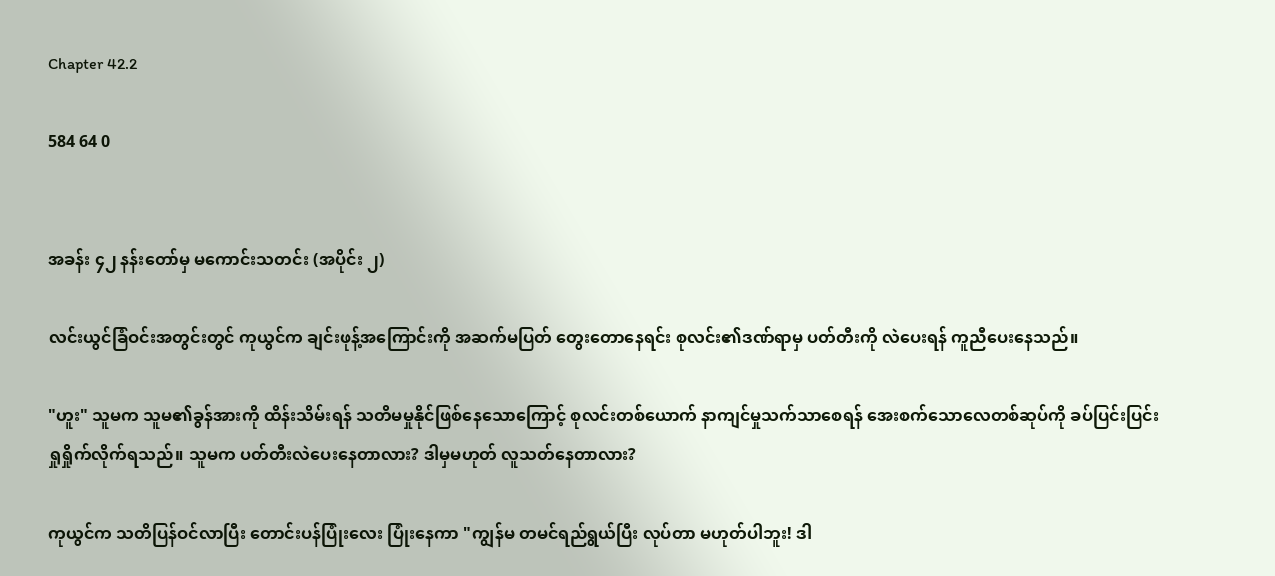Chapter 42.2

584 64 0


အခန်း ၄၂ နန်းတော်မှ မကောင်းသတင်း (အပိုင်း ၂)

လင်းယွင်ခြံဝင်းအတွင်းတွင် ကုယွင်က ချင်းဖုန့်အကြောင်းကို အဆက်မပြတ် တွေးတောနေရင်း စုလင်း၏ဒဏ်ရာမှ ပတ်တီးကို လဲပေးရန် ကူညီပေးနေသည်။

"ဟူး" သူမက သူမ၏ခွန်အားကို ထိန်းသိမ်းရန် သတိမမှုနိုင်ဖြစ်နေသောကြောင့် စုလင်းတစ်ယောက် နာကျင်မှုသက်သာစေရန် အေးစက်သောလေတစ်ဆုပ်ကို ခပ်ပြင်းပြင်း ရှုရှိုက်လိုက်ရသည်။ သူမက ပတ်တီးလဲပေးနေတာလား? ဒါမှမဟုတ် လူသတ်နေတာလား?

ကုယွင်က သတိပြန်ဝင်လာပြီး တောင်းပန်ပြုံးလေး ပြုံးနေကာ "ကျွန်မ တမင်ရည်ရွယ်ပြီး လုပ်တာ မဟုတ်ပါဘူး! ဒါ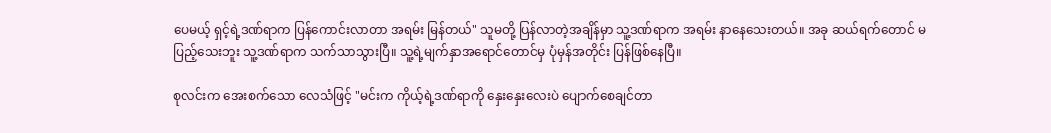ပေမယ့် ရှင့်ရဲ့ဒဏ်ရာက ပြန်ကောင်းလာတာ အရမ်း မြန်တယ်" သူမတို့ ပြန်လာတဲ့အချိန်မှာ သူ့ဒဏ်ရာက အရမ်း နာနေသေးတယ်။ အခု ဆယ်ရက်တောင် မပြည့်သေးဘူး သူ့ဒဏ်ရာက သက်သာသွားပြီ။ သူ့ရဲ့မျက်နှာအရောင်တောင်မှ ပုံမှန်အတိုင်း ပြန်ဖြစ်နေပြီ။

စုလင်းက အေးစက်သော လေသံဖြင့် "မင်းက ကိုယ့်ရဲ့ဒဏ်ရာကို ‌နှေးနှေးလေးပဲ ပျောက်‌စေချင်တာ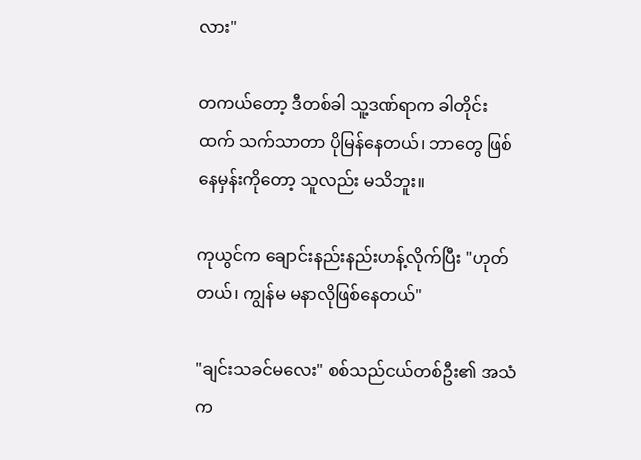လား"

တကယ်တော့ ဒီတစ်ခါ သူ့ဒဏ်ရာက ခါတိုင်းထက် သက်သာတာ ပိုမြန်နေတယ်၊ ဘာတွေ ဖြစ်နေမှန်းကိုတော့ သူလည်း မသိဘူး။

ကုယွင်က ချောင်းနည်းနည်းဟန့်လိုက်ပြီး "ဟုတ်တယ်၊ ကျွန်မ မနာလိုဖြစ်နေတယ်"

"ချင်းသခင်မလေး" စစ်သည်ငယ်တစ်ဦး၏ အသံက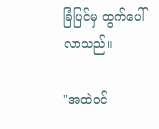ခြံပြင်မှ ထွက်ပေါ်လာသည်။

"အထဲဝင်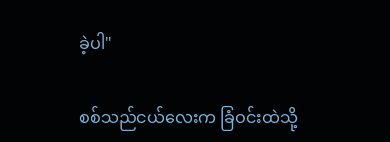ခဲ့ပါ"

စစ်သည်ငယ်လေးက ခြံဝင်းထဲသို့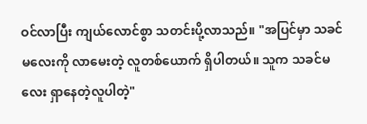ဝင်လာပြီး ကျယ်လောင်စွာ သတင်းပို့လာသည်။ "အပြင်မှာ သခင်မလေးကို လာမေးတဲ့ လူတစ်ယောက် ရှိပါတယ်။ သူက သခင်မလေး ရှာနေတဲ့လူပါတဲ့"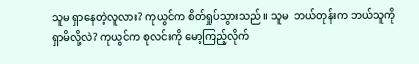သူမ ရှာနေတဲ့လူလား? ကုယွင်က စိတ်ရှုပ်သွားသည်။ သူမ  ဘယ်တုန်းက ဘယ်သူကို ရှာမိလို့လဲ? ကုယွင်က စုလင်းကို မော့ကြည့်လိုက်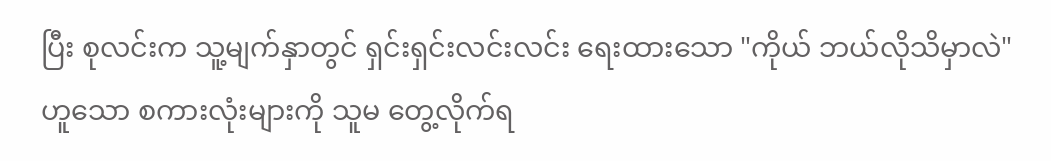ပြီး စုလင်းက သူ့မျက်နှာတွင် ရှင်းရှင်းလင်းလင်း ရေးထားသော "ကိုယ် ဘယ်လိုသိမှာလဲ" ဟူသော စကားလုံးများကို သူမ တွေ့လိုက်ရ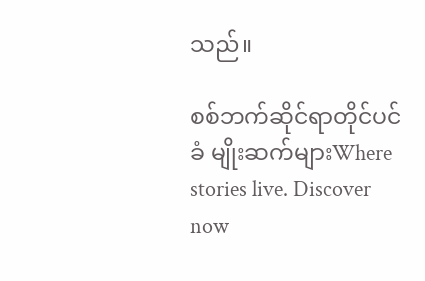သည်။

စစ်ဘက်ဆိုင်ရာတိုင်ပင်ခံ မျိုးဆက်များWhere stories live. Discover now